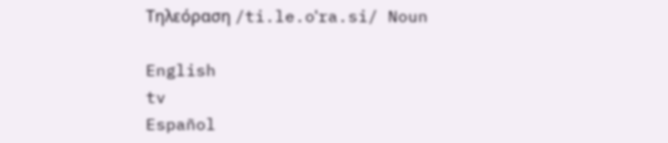Τηλεόραση /ti.le.oˈra.si/ Noun

English
tv
Español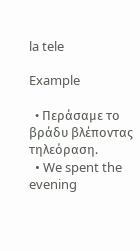la tele

Example

  • Περάσαμε το βράδυ βλέποντας τηλεόραση.
  • We spent the evening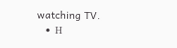watching TV.
  • Η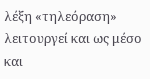λέξη «τηλεόραση» λειτουργεί και ως μέσο και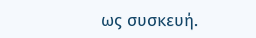ως συσκευή.